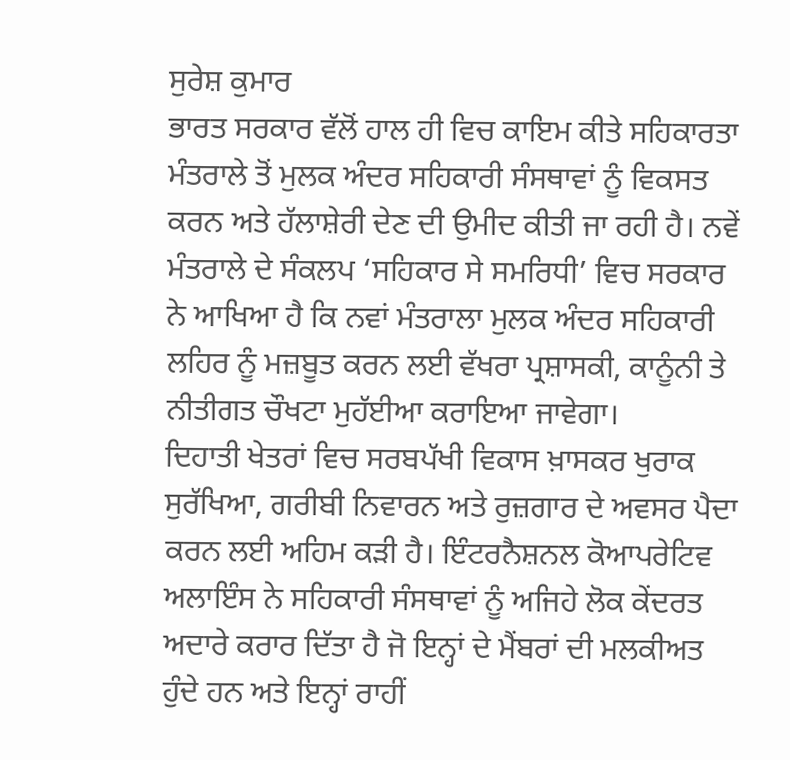ਸੁਰੇਸ਼ ਕੁਮਾਰ
ਭਾਰਤ ਸਰਕਾਰ ਵੱਲੋਂ ਹਾਲ ਹੀ ਵਿਚ ਕਾਇਮ ਕੀਤੇ ਸਹਿਕਾਰਤਾ ਮੰਤਰਾਲੇ ਤੋਂ ਮੁਲਕ ਅੰਦਰ ਸਹਿਕਾਰੀ ਸੰਸਥਾਵਾਂ ਨੂੰ ਵਿਕਸਤ ਕਰਨ ਅਤੇ ਹੱਲਾਸ਼ੇਰੀ ਦੇਣ ਦੀ ਉਮੀਦ ਕੀਤੀ ਜਾ ਰਹੀ ਹੈ। ਨਵੇਂ ਮੰਤਰਾਲੇ ਦੇ ਸੰਕਲਪ ‘ਸਹਿਕਾਰ ਸੇ ਸਮਰਿਧੀ’ ਵਿਚ ਸਰਕਾਰ ਨੇ ਆਖਿਆ ਹੈ ਕਿ ਨਵਾਂ ਮੰਤਰਾਲਾ ਮੁਲਕ ਅੰਦਰ ਸਹਿਕਾਰੀ ਲਹਿਰ ਨੂੰ ਮਜ਼ਬੂਤ ਕਰਨ ਲਈ ਵੱਖਰਾ ਪ੍ਰਸ਼ਾਸਕੀ, ਕਾਨੂੰਨੀ ਤੇ ਨੀਤੀਗਤ ਚੌਖਟਾ ਮੁਹੱਈਆ ਕਰਾਇਆ ਜਾਵੇਗਾ।
ਦਿਹਾਤੀ ਖੇਤਰਾਂ ਵਿਚ ਸਰਬਪੱਖੀ ਵਿਕਾਸ ਖ਼ਾਸਕਰ ਖੁਰਾਕ ਸੁਰੱਖਿਆ, ਗਰੀਬੀ ਨਿਵਾਰਨ ਅਤੇ ਰੁਜ਼ਗਾਰ ਦੇ ਅਵਸਰ ਪੈਦਾ ਕਰਨ ਲਈ ਅਹਿਮ ਕੜੀ ਹੈ। ਇੰਟਰਨੈਸ਼ਨਲ ਕੋਆਪਰੇਟਿਵ ਅਲਾਇੰਸ ਨੇ ਸਹਿਕਾਰੀ ਸੰਸਥਾਵਾਂ ਨੂੰ ਅਜਿਹੇ ਲੋਕ ਕੇਂਦਰਤ ਅਦਾਰੇ ਕਰਾਰ ਦਿੱਤਾ ਹੈ ਜੋ ਇਨ੍ਹਾਂ ਦੇ ਮੈਂਬਰਾਂ ਦੀ ਮਲਕੀਅਤ ਹੁੰਦੇ ਹਨ ਅਤੇ ਇਨ੍ਹਾਂ ਰਾਹੀਂ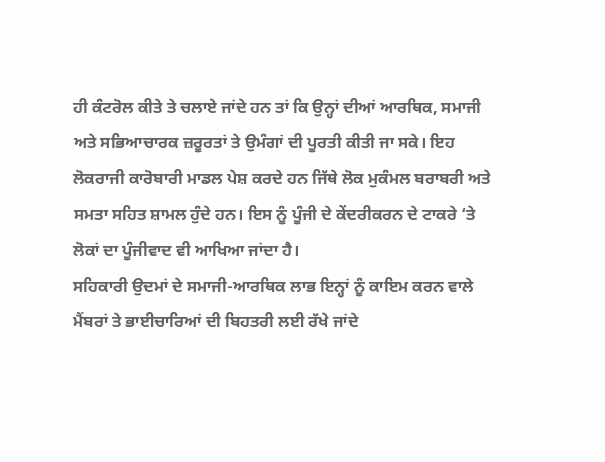ਹੀ ਕੰਟਰੋਲ ਕੀਤੇ ਤੇ ਚਲਾਏ ਜਾਂਦੇ ਹਨ ਤਾਂ ਕਿ ਉਨ੍ਹਾਂ ਦੀਆਂ ਆਰਥਿਕ, ਸਮਾਜੀ ਅਤੇ ਸਭਿਆਚਾਰਕ ਜ਼ਰੂਰਤਾਂ ਤੇ ਉਮੰਗਾਂ ਦੀ ਪੂਰਤੀ ਕੀਤੀ ਜਾ ਸਕੇ। ਇਹ ਲੋਕਰਾਜੀ ਕਾਰੋਬਾਰੀ ਮਾਡਲ ਪੇਸ਼ ਕਰਦੇ ਹਨ ਜਿੱਥੇ ਲੋਕ ਮੁਕੰਮਲ ਬਰਾਬਰੀ ਅਤੇ ਸਮਤਾ ਸਹਿਤ ਸ਼ਾਮਲ ਹੁੰਦੇ ਹਨ। ਇਸ ਨੂੰ ਪੂੰਜੀ ਦੇ ਕੇਂਦਰੀਕਰਨ ਦੇ ਟਾਕਰੇ ‘ਤੇ ਲੋਕਾਂ ਦਾ ਪੂੰਜੀਵਾਦ ਵੀ ਆਖਿਆ ਜਾਂਦਾ ਹੈ।
ਸਹਿਕਾਰੀ ਉਦਮਾਂ ਦੇ ਸਮਾਜੀ-ਆਰਥਿਕ ਲਾਭ ਇਨ੍ਹਾਂ ਨੂੰ ਕਾਇਮ ਕਰਨ ਵਾਲੇ ਮੈਂਬਰਾਂ ਤੇ ਭਾਈਚਾਰਿਆਂ ਦੀ ਬਿਹਤਰੀ ਲਈ ਰੱਖੇ ਜਾਂਦੇ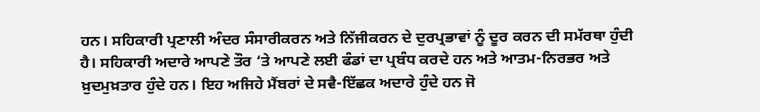ਹਨ। ਸਹਿਕਾਰੀ ਪ੍ਰਣਾਲੀ ਅੰਦਰ ਸੰਸਾਰੀਕਰਨ ਅਤੇ ਨਿੱਜੀਕਰਨ ਦੇ ਦੁਰਪ੍ਰਭਾਵਾਂ ਨੂੰ ਦੂਰ ਕਰਨ ਦੀ ਸਮੱਰਥਾ ਹੁੰਦੀ ਹੈ। ਸਹਿਕਾਰੀ ਅਦਾਰੇ ਆਪਣੇ ਤੌਰ ‘ਤੇ ਆਪਣੇ ਲਈ ਫੰਡਾਂ ਦਾ ਪ੍ਰਬੰਧ ਕਰਦੇ ਹਨ ਅਤੇ ਆਤਮ-ਨਿਰਭਰ ਅਤੇ ਖ਼ੁਦਮੁਖ਼ਤਾਰ ਹੁੰਦੇ ਹਨ। ਇਹ ਅਜਿਹੇ ਮੈਂਬਰਾਂ ਦੇ ਸਵੈ-ਇੱਛਕ ਅਦਾਰੇ ਹੁੰਦੇ ਹਨ ਜੋ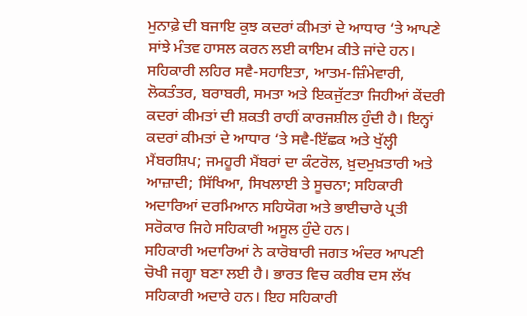ਮੁਨਾਫ਼ੇ ਦੀ ਬਜਾਇ ਕੁਝ ਕਦਰਾਂ ਕੀਮਤਾਂ ਦੇ ਆਧਾਰ ‘ਤੇ ਆਪਣੇ ਸਾਂਝੇ ਮੰਤਵ ਹਾਸਲ ਕਰਨ ਲਈ ਕਾਇਮ ਕੀਤੇ ਜਾਂਦੇ ਹਨ। ਸਹਿਕਾਰੀ ਲਹਿਰ ਸਵੈ-ਸਹਾਇਤਾ, ਆਤਮ-ਜ਼ਿੰਮੇਵਾਰੀ, ਲੋਕਤੰਤਰ, ਬਰਾਬਰੀ, ਸਮਤਾ ਅਤੇ ਇਕਜੁੱਟਤਾ ਜਿਹੀਆਂ ਕੇਂਦਰੀ ਕਦਰਾਂ ਕੀਮਤਾਂ ਦੀ ਸ਼ਕਤੀ ਰਾਹੀਂ ਕਾਰਜਸ਼ੀਲ ਹੁੰਦੀ ਹੈ। ਇਨ੍ਹਾਂ ਕਦਰਾਂ ਕੀਮਤਾਂ ਦੇ ਆਧਾਰ ‘ਤੇ ਸਵੈ-ਇੱਛਕ ਅਤੇ ਖੁੱਲ੍ਹੀ ਮੈਂਬਰਸ਼ਿਪ; ਜਮਹੂਰੀ ਮੈਂਬਰਾਂ ਦਾ ਕੰਟਰੋਲ, ਖ਼ੁਦਮੁਖ਼ਤਾਰੀ ਅਤੇ ਆਜ਼ਾਦੀ; ਸਿੱਖਿਆ, ਸਿਖਲਾਈ ਤੇ ਸੂਚਨਾ; ਸਹਿਕਾਰੀ ਅਦਾਰਿਆਂ ਦਰਮਿਆਨ ਸਹਿਯੋਗ ਅਤੇ ਭਾਈਚਾਰੇ ਪ੍ਰਤੀ ਸਰੋਕਾਰ ਜਿਹੇ ਸਹਿਕਾਰੀ ਅਸੂਲ ਹੁੰਦੇ ਹਨ।
ਸਹਿਕਾਰੀ ਅਦਾਰਿਆਂ ਨੇ ਕਾਰੋਬਾਰੀ ਜਗਤ ਅੰਦਰ ਆਪਣੀ ਚੋਖੀ ਜਗ੍ਹਾ ਬਣਾ ਲਈ ਹੈ। ਭਾਰਤ ਵਿਚ ਕਰੀਬ ਦਸ ਲੱਖ ਸਹਿਕਾਰੀ ਅਦਾਰੇ ਹਨ। ਇਹ ਸਹਿਕਾਰੀ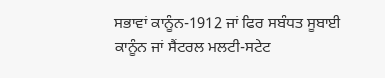ਸਭਾਵਾਂ ਕਾਨੂੰਨ-1912 ਜਾਂ ਫਿਰ ਸਬੰਧਤ ਸੂਬਾਈ ਕਾਨੂੰਨ ਜਾਂ ਸੈਂਟਰਲ ਮਲਟੀ-ਸਟੇਟ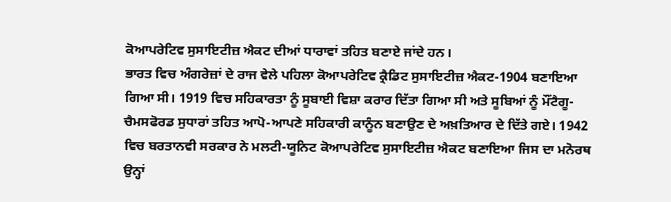ਕੋਆਪਰੇਟਿਵ ਸੁਸਾਇਟੀਜ਼ ਐਕਟ ਦੀਆਂ ਧਾਰਾਵਾਂ ਤਹਿਤ ਬਣਾਏ ਜਾਂਦੇ ਹਨ।
ਭਾਰਤ ਵਿਚ ਅੰਗਰੇਜ਼ਾਂ ਦੇ ਰਾਜ ਵੇਲੇ ਪਹਿਲਾ ਕੋਆਪਰੇਟਿਵ ਕ੍ਰੈਡਿਟ ਸੁਸਾਇਟੀਜ਼ ਐਕਟ-1904 ਬਣਾਇਆ ਗਿਆ ਸੀ। 1919 ਵਿਚ ਸਹਿਕਾਰਤਾ ਨੂੰ ਸੂਬਾਈ ਵਿਸ਼ਾ ਕਰਾਰ ਦਿੱਤਾ ਗਿਆ ਸੀ ਅਤੇ ਸੂਬਿਆਂ ਨੂੰ ਮੌਂਟੈਗੂ-ਚੈਮਸਫੋਰਡ ਸੁਧਾਰਾਂ ਤਹਿਤ ਆਪੋ-ਆਪਣੇ ਸਹਿਕਾਰੀ ਕਾਨੂੰਨ ਬਣਾਉਣ ਦੇ ਅਖ਼ਤਿਆਰ ਦੇ ਦਿੱਤੇ ਗਏ। 1942 ਵਿਚ ਬਰਤਾਨਵੀ ਸਰਕਾਰ ਨੇ ਮਲਟੀ-ਯੂਨਿਟ ਕੋਆਪਰੇਟਿਵ ਸੁਸਾਇਟੀਜ਼ ਐਕਟ ਬਣਾਇਆ ਜਿਸ ਦਾ ਮਨੋਰਥ ਉਨ੍ਹਾਂ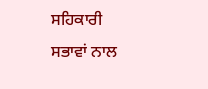ਸਹਿਕਾਰੀ ਸਭਾਵਾਂ ਨਾਲ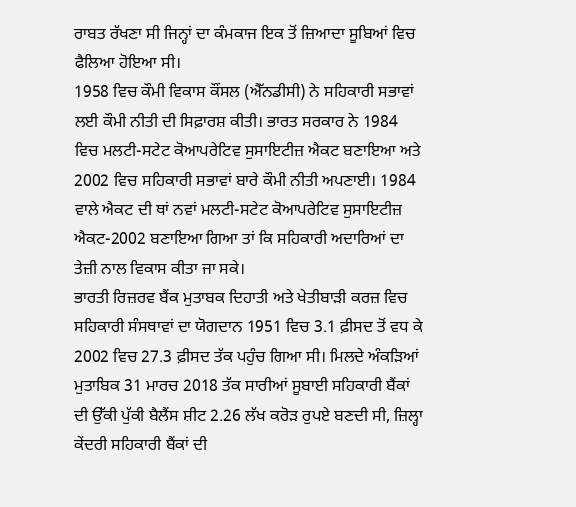ਰਾਬਤ ਰੱਖਣਾ ਸੀ ਜਿਨ੍ਹਾਂ ਦਾ ਕੰਮਕਾਜ ਇਕ ਤੋਂ ਜ਼ਿਆਦਾ ਸੂਬਿਆਂ ਵਿਚ ਫੈਲਿਆ ਹੋਇਆ ਸੀ।
1958 ਵਿਚ ਕੌਮੀ ਵਿਕਾਸ ਕੌਂਸਲ (ਐੱਨਡੀਸੀ) ਨੇ ਸਹਿਕਾਰੀ ਸਭਾਵਾਂ ਲਈ ਕੌਮੀ ਨੀਤੀ ਦੀ ਸਿਫ਼ਾਰਸ਼ ਕੀਤੀ। ਭਾਰਤ ਸਰਕਾਰ ਨੇ 1984 ਵਿਚ ਮਲਟੀ-ਸਟੇਟ ਕੋਆਪਰੇਟਿਵ ਸੁਸਾਇਟੀਜ਼ ਐਕਟ ਬਣਾਇਆ ਅਤੇ 2002 ਵਿਚ ਸਹਿਕਾਰੀ ਸਭਾਵਾਂ ਬਾਰੇ ਕੌਮੀ ਨੀਤੀ ਅਪਣਾਈ। 1984 ਵਾਲੇ ਐਕਟ ਦੀ ਥਾਂ ਨਵਾਂ ਮਲਟੀ-ਸਟੇਟ ਕੋਆਪਰੇਟਿਵ ਸੁਸਾਇਟੀਜ਼ ਐਕਟ-2002 ਬਣਾਇਆ ਗਿਆ ਤਾਂ ਕਿ ਸਹਿਕਾਰੀ ਅਦਾਰਿਆਂ ਦਾ ਤੇਜ਼ੀ ਨਾਲ ਵਿਕਾਸ ਕੀਤਾ ਜਾ ਸਕੇ।
ਭਾਰਤੀ ਰਿਜ਼ਰਵ ਬੈਂਕ ਮੁਤਾਬਕ ਦਿਹਾਤੀ ਅਤੇ ਖੇਤੀਬਾੜੀ ਕਰਜ਼ ਵਿਚ ਸਹਿਕਾਰੀ ਸੰਸਥਾਵਾਂ ਦਾ ਯੋਗਦਾਨ 1951 ਵਿਚ 3.1 ਫ਼ੀਸਦ ਤੋਂ ਵਧ ਕੇ 2002 ਵਿਚ 27.3 ਫ਼ੀਸਦ ਤੱਕ ਪਹੁੰਚ ਗਿਆ ਸੀ। ਮਿਲਦੇ ਅੰਕੜਿਆਂ ਮੁਤਾਬਿਕ 31 ਮਾਰਚ 2018 ਤੱਕ ਸਾਰੀਆਂ ਸੂਬਾਈ ਸਹਿਕਾਰੀ ਬੈਂਕਾਂ ਦੀ ਉੱਕੀ ਪੁੱਕੀ ਬੈਲੈਂਸ ਸ਼ੀਟ 2.26 ਲੱਖ ਕਰੋੜ ਰੁਪਏ ਬਣਦੀ ਸੀ, ਜ਼ਿਲ੍ਹਾ ਕੇਂਦਰੀ ਸਹਿਕਾਰੀ ਬੈਂਕਾਂ ਦੀ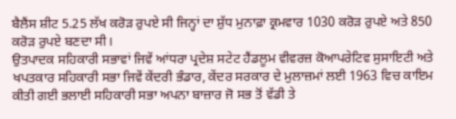ਬੈਲੈਂਸ ਸ਼ੀਟ 5.25 ਲੱਖ ਕਰੋੜ ਰੁਪਏ ਸੀ ਜਿਨ੍ਹਾਂ ਦਾ ਸ਼ੁੱਧ ਮੁਨਾਫ਼ਾ ਕ੍ਰਮਵਾਰ 1030 ਕਰੋੜ ਰੁਪਏ ਅਤੇ 850 ਕਰੋੜ ਰੁਪਏ ਬਣਦਾ ਸੀ।
ਉਤਪਾਦਕ ਸਹਿਕਾਰੀ ਸਭਾਵਾਂ ਜਿਵੇਂ ਆਂਧਰਾ ਪ੍ਰਦੇਸ਼ ਸਟੇਟ ਹੈਂਡਲੂਮ ਵੀਵਰਜ਼ ਕੋਆਪਰੇਟਿਵ ਸੁਸਾਇਟੀ ਅਤੇ ਖਪਤਕਾਰ ਸਹਿਕਾਰੀ ਸਭਾ ਜਿਵੇਂ ਕੇਂਦਰੀ ਭੰਡਾਰ, ਕੇਂਦਰ ਸਰਕਾਰ ਦੇ ਮੁਲਾਜ਼ਮਾਂ ਲਈ 1963 ਵਿਚ ਕਾਇਮ ਕੀਤੀ ਗਈ ਭਲਾਈ ਸਹਿਕਾਰੀ ਸਭਾ ਅਪਨਾ ਬਾਜ਼ਾਰ ਜੋ ਸਭ ਤੋਂ ਵੱਡੀ ਤੇ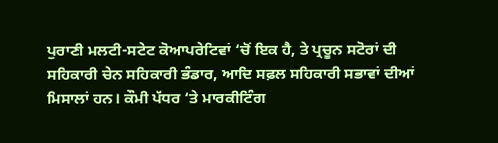ਪੁਰਾਣੀ ਮਲਟੀ-ਸਟੇਟ ਕੋਆਪਰੇਟਿਵਾਂ ‘ਚੋਂ ਇਕ ਹੈ, ਤੇ ਪ੍ਰਚੂਨ ਸਟੋਰਾਂ ਦੀ ਸਹਿਕਾਰੀ ਚੇਨ ਸਹਿਕਾਰੀ ਭੰਡਾਰ, ਆਦਿ ਸਫ਼ਲ ਸਹਿਕਾਰੀ ਸਭਾਵਾਂ ਦੀਆਂ ਮਿਸਾਲਾਂ ਹਨ। ਕੌਮੀ ਪੱਧਰ ‘ਤੇ ਮਾਰਕੀਟਿੰਗ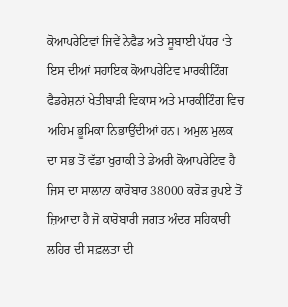ਕੋਆਪਰੇਟਿਵਾਂ ਜਿਵੇਂ ਨੇਫੈਡ ਅਤੇ ਸੂਬਾਈ ਪੱਧਰ ‘ਤੇ ਇਸ ਦੀਆਂ ਸਹਾਇਕ ਕੋਆਪਰੇਟਿਵ ਮਾਰਕੀਟਿੰਗ ਫੈਡਰੇਸ਼ਨਾਂ ਖੇਤੀਬਾੜੀ ਵਿਕਾਸ ਅਤੇ ਮਾਰਕੀਟਿੰਗ ਵਿਚ ਅਹਿਮ ਭੂਮਿਕਾ ਨਿਭਾਉਂਦੀਆਂ ਹਨ। ਅਮੁਲ ਮੁਲਕ ਦਾ ਸਭ ਤੋਂ ਵੱਡਾ ਖੁਰਾਕੀ ਤੇ ਡੇਅਰੀ ਕੋਆਪਰੇਟਿਵ ਹੈ ਜਿਸ ਦਾ ਸਾਲਾਨਾ ਕਾਰੋਬਾਰ 38000 ਕਰੋੜ ਰੁਪਏ ਤੋਂ ਜ਼ਿਆਦਾ ਹੈ ਜੋ ਕਾਰੋਬਾਰੀ ਜਗਤ ਅੰਦਰ ਸਹਿਕਾਰੀ ਲਹਿਰ ਦੀ ਸਫ਼ਲਤਾ ਦੀ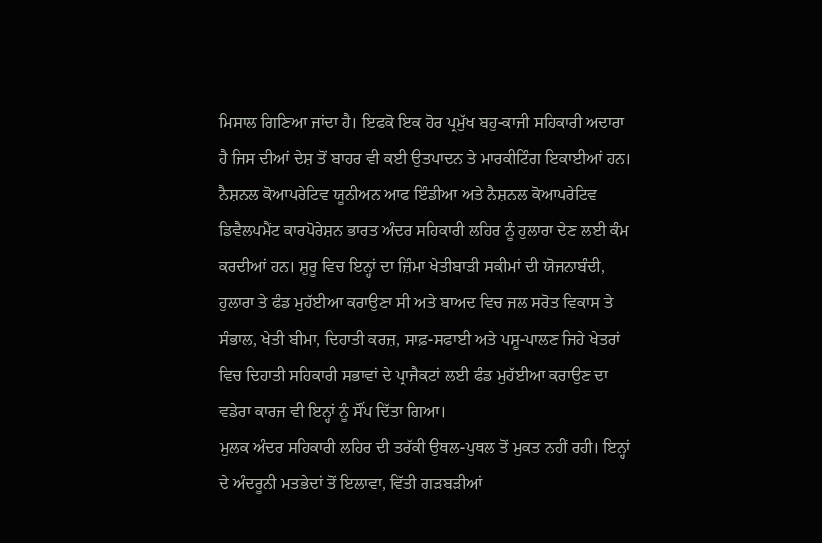ਮਿਸਾਲ ਗਿਣਿਆ ਜਾਂਦਾ ਹੈ। ਇਫਕੋ ਇਕ ਹੋਰ ਪ੍ਰਮੁੱਖ ਬਹੁ-ਕਾਜੀ ਸਹਿਕਾਰੀ ਅਦਾਰਾ ਹੈ ਜਿਸ ਦੀਆਂ ਦੇਸ਼ ਤੋਂ ਬਾਹਰ ਵੀ ਕਈ ਉਤਪਾਦਨ ਤੇ ਮਾਰਕੀਟਿੰਗ ਇਕਾਈਆਂ ਹਨ।
ਨੈਸ਼ਨਲ ਕੋਆਪਰੇਟਿਵ ਯੂਨੀਅਨ ਆਫ ਇੰਡੀਆ ਅਤੇ ਨੈਸ਼ਨਲ ਕੋਆਪਰੇਟਿਵ ਡਿਵੈਲਪਮੈਂਟ ਕਾਰਪੋਰੇਸ਼ਨ ਭਾਰਤ ਅੰਦਰ ਸਹਿਕਾਰੀ ਲਹਿਰ ਨੂੰ ਹੁਲਾਰਾ ਦੇਣ ਲਈ ਕੰਮ ਕਰਦੀਆਂ ਹਨ। ਸ਼ੁਰੂ ਵਿਚ ਇਨ੍ਹਾਂ ਦਾ ਜ਼ਿੰਮਾ ਖੇਤੀਬਾੜੀ ਸਕੀਮਾਂ ਦੀ ਯੋਜਨਾਬੰਦੀ, ਹੁਲਾਰਾ ਤੇ ਫੰਡ ਮੁਹੱਈਆ ਕਰਾਉਣਾ ਸੀ ਅਤੇ ਬਾਅਦ ਵਿਚ ਜਲ ਸਰੋਤ ਵਿਕਾਸ ਤੇ ਸੰਭਾਲ, ਖੇਤੀ ਬੀਮਾ, ਦਿਹਾਤੀ ਕਰਜ਼, ਸਾਫ਼-ਸਫਾਈ ਅਤੇ ਪਸ਼ੂ-ਪਾਲਣ ਜਿਹੇ ਖੇਤਰਾਂ ਵਿਚ ਦਿਹਾਤੀ ਸਹਿਕਾਰੀ ਸਭਾਵਾਂ ਦੇ ਪ੍ਰਾਜੈਕਟਾਂ ਲਈ ਫੰਡ ਮੁਹੱਈਆ ਕਰਾਉਣ ਦਾ ਵਡੇਰਾ ਕਾਰਜ ਵੀ ਇਨ੍ਹਾਂ ਨੂੰ ਸੌਂਪ ਦਿੱਤਾ ਗਿਆ।
ਮੁਲਕ ਅੰਦਰ ਸਹਿਕਾਰੀ ਲਹਿਰ ਦੀ ਤਰੱਕੀ ਉਥਲ-ਪੁਥਲ ਤੋਂ ਮੁਕਤ ਨਹੀਂ ਰਹੀ। ਇਨ੍ਹਾਂ ਦੇ ਅੰਦਰੂਨੀ ਮਤਭੇਦਾਂ ਤੋਂ ਇਲਾਵਾ, ਵਿੱਤੀ ਗੜਬੜੀਆਂ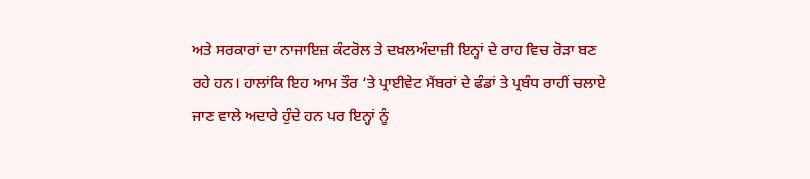ਅਤੇ ਸਰਕਾਰਾਂ ਦਾ ਨਾਜਾਇਜ਼ ਕੰਟਰੋਲ ਤੇ ਦਖ਼ਲਅੰਦਾਜ਼ੀ ਇਨ੍ਹਾਂ ਦੇ ਰਾਹ ਵਿਚ ਰੋੜਾ ਬਣ ਰਹੇ ਹਨ। ਹਾਲਾਂਕਿ ਇਹ ਆਮ ਤੌਰ ‘ਤੇ ਪ੍ਰਾਈਵੇਟ ਮੈਂਬਰਾਂ ਦੇ ਫੰਡਾਂ ਤੇ ਪ੍ਰਬੰਧ ਰਾਹੀਂ ਚਲਾਏ ਜਾਣ ਵਾਲੇ ਅਦਾਰੇ ਹੁੰਦੇ ਹਨ ਪਰ ਇਨ੍ਹਾਂ ਨੂੰ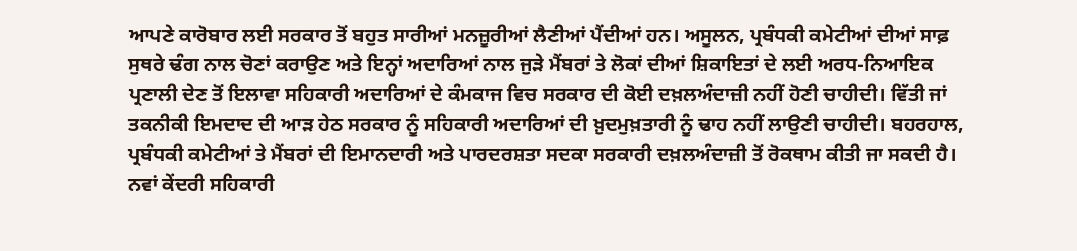ਆਪਣੇ ਕਾਰੋਬਾਰ ਲਈ ਸਰਕਾਰ ਤੋਂ ਬਹੁਤ ਸਾਰੀਆਂ ਮਨਜ਼ੂਰੀਆਂ ਲੈਣੀਆਂ ਪੈਂਦੀਆਂ ਹਨ। ਅਸੂਲਨ, ਪ੍ਰਬੰਧਕੀ ਕਮੇਟੀਆਂ ਦੀਆਂ ਸਾਫ਼ ਸੁਥਰੇ ਢੰਗ ਨਾਲ ਚੋਣਾਂ ਕਰਾਉਣ ਅਤੇ ਇਨ੍ਹਾਂ ਅਦਾਰਿਆਂ ਨਾਲ ਜੁੜੇ ਮੈਂਬਰਾਂ ਤੇ ਲੋਕਾਂ ਦੀਆਂ ਸ਼ਿਕਾਇਤਾਂ ਦੇ ਲਈ ਅਰਧ-ਨਿਆਇਕ ਪ੍ਰਣਾਲੀ ਦੇਣ ਤੋਂ ਇਲਾਵਾ ਸਹਿਕਾਰੀ ਅਦਾਰਿਆਂ ਦੇ ਕੰਮਕਾਜ ਵਿਚ ਸਰਕਾਰ ਦੀ ਕੋਈ ਦਖ਼ਲਅੰਦਾਜ਼ੀ ਨਹੀਂ ਹੋਣੀ ਚਾਹੀਦੀ। ਵਿੱਤੀ ਜਾਂ ਤਕਨੀਕੀ ਇਮਦਾਦ ਦੀ ਆੜ ਹੇਠ ਸਰਕਾਰ ਨੂੰ ਸਹਿਕਾਰੀ ਅਦਾਰਿਆਂ ਦੀ ਖ਼ੁਦਮੁਖ਼ਤਾਰੀ ਨੂੰ ਢਾਹ ਨਹੀਂ ਲਾਉਣੀ ਚਾਹੀਦੀ। ਬਹਰਹਾਲ, ਪ੍ਰਬੰਧਕੀ ਕਮੇਟੀਆਂ ਤੇ ਮੈਂਬਰਾਂ ਦੀ ਇਮਾਨਦਾਰੀ ਅਤੇ ਪਾਰਦਰਸ਼ਤਾ ਸਦਕਾ ਸਰਕਾਰੀ ਦਖ਼ਲਅੰਦਾਜ਼ੀ ਤੋਂ ਰੋਕਥਾਮ ਕੀਤੀ ਜਾ ਸਕਦੀ ਹੈ।
ਨਵਾਂ ਕੇਂਦਰੀ ਸਹਿਕਾਰੀ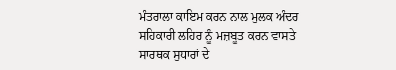ਮੰਤਰਾਲਾ ਕਾਇਮ ਕਰਨ ਨਾਲ ਮੁਲਕ ਅੰਦਰ ਸਹਿਕਾਰੀ ਲਹਿਰ ਨੂੰ ਮਜ਼ਬੂਤ ਕਰਨ ਵਾਸਤੇ ਸਾਰਥਕ ਸੁਧਾਰਾਂ ਦੇ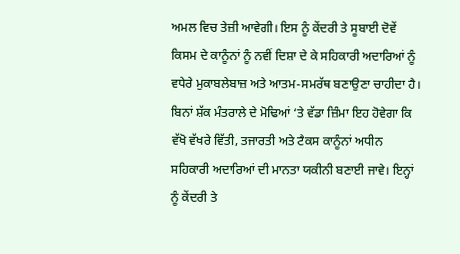ਅਮਲ ਵਿਚ ਤੇਜ਼ੀ ਆਵੇਗੀ। ਇਸ ਨੂੰ ਕੇਂਦਰੀ ਤੇ ਸੂਬਾਈ ਦੋਵੇਂ ਕਿਸਮ ਦੇ ਕਾਨੂੰਨਾਂ ਨੂੰ ਨਵੀਂ ਦਿਸ਼ਾ ਦੇ ਕੇ ਸਹਿਕਾਰੀ ਅਦਾਰਿਆਂ ਨੂੰ ਵਧੇਰੇ ਮੁਕਾਬਲੇਬਾਜ਼ ਅਤੇ ਆਤਮ-ਸਮਰੱਥ ਬਣਾਉਣਾ ਚਾਹੀਦਾ ਹੈ। ਬਿਨਾਂ ਸ਼ੱਕ ਮੰਤਰਾਲੇ ਦੇ ਮੋਢਿਆਂ ‘ਤੇ ਵੱਡਾ ਜ਼ਿੰਮਾ ਇਹ ਹੋਵੇਗਾ ਕਿ ਵੱਖੋ ਵੱਖਰੇ ਵਿੱਤੀ, ਤਜਾਰਤੀ ਅਤੇ ਟੈਕਸ ਕਾਨੂੰਨਾਂ ਅਧੀਨ ਸਹਿਕਾਰੀ ਅਦਾਰਿਆਂ ਦੀ ਮਾਨਤਾ ਯਕੀਨੀ ਬਣਾਈ ਜਾਵੇ। ਇਨ੍ਹਾਂ ਨੂੰ ਕੇਂਦਰੀ ਤੇ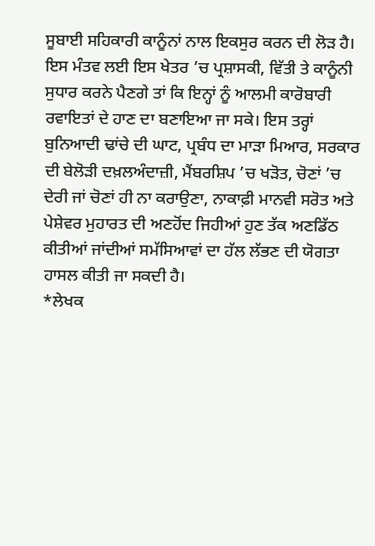ਸੂਬਾਈ ਸਹਿਕਾਰੀ ਕਾਨੂੰਨਾਂ ਨਾਲ ਇਕਸੁਰ ਕਰਨ ਦੀ ਲੋੜ ਹੈ।
ਇਸ ਮੰਤਵ ਲਈ ਇਸ ਖੇਤਰ ’ਚ ਪ੍ਰਸ਼ਾਸਕੀ, ਵਿੱਤੀ ਤੇ ਕਾਨੂੰਨੀ ਸੁਧਾਰ ਕਰਨੇ ਪੈਣਗੇ ਤਾਂ ਕਿ ਇਨ੍ਹਾਂ ਨੂੰ ਆਲਮੀ ਕਾਰੋਬਾਰੀ ਰਵਾਇਤਾਂ ਦੇ ਹਾਣ ਦਾ ਬਣਾਇਆ ਜਾ ਸਕੇ। ਇਸ ਤਰ੍ਹਾਂ ਬੁਨਿਆਦੀ ਢਾਂਚੇ ਦੀ ਘਾਟ, ਪ੍ਰਬੰਧ ਦਾ ਮਾੜਾ ਮਿਆਰ, ਸਰਕਾਰ ਦੀ ਬੇਲੋੜੀ ਦਖ਼ਲਅੰਦਾਜ਼ੀ, ਮੈਂਬਰਸ਼ਿਪ ’ਚ ਖੜੋਤ, ਚੋਣਾਂ ’ਚ ਦੇਰੀ ਜਾਂ ਚੋਣਾਂ ਹੀ ਨਾ ਕਰਾਉਣਾ, ਨਾਕਾਫ਼ੀ ਮਾਨਵੀ ਸਰੋਤ ਅਤੇ ਪੇਸ਼ੇਵਰ ਮੁਹਾਰਤ ਦੀ ਅਣਹੋਂਦ ਜਿਹੀਆਂ ਹੁਣ ਤੱਕ ਅਣਡਿੱਠ ਕੀਤੀਆਂ ਜਾਂਦੀਆਂ ਸਮੱਸਿਆਵਾਂ ਦਾ ਹੱਲ ਲੱਭਣ ਦੀ ਯੋਗਤਾ ਹਾਸਲ ਕੀਤੀ ਜਾ ਸਕਦੀ ਹੈ।
*ਲੇਖਕ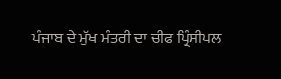ਪੰਜਾਬ ਦੇ ਮੁੱਖ ਮੰਤਰੀ ਦਾ ਚੀਫ ਪ੍ਰਿੰਸੀਪਲ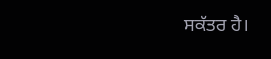ਸਕੱਤਰ ਹੈ।